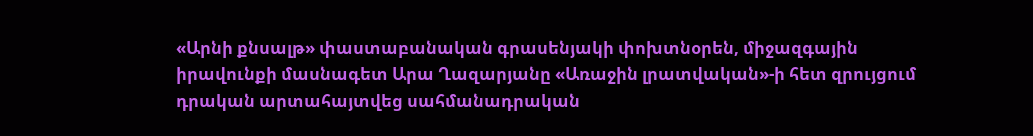«Արնի քնսալթ» փաստաբանական գրասենյակի փոխտնօրեն, միջազգային իրավունքի մասնագետ Արա Ղազարյանը «Առաջին լրատվական»-ի հետ զրույցում դրական արտահայտվեց սահմանադրական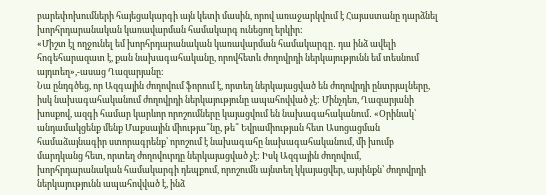բարեփոխումների հայեցակարգի այն կետի մասին, որով առաջարկվում է Հայաստանը դարձնել խորհրդարանական կառավարման համակարգ ունեցող երկիր:
«Միշտ էլ ողջունել եմ խորհրդարանական կառավարման համակարգը․ դա ինձ ավելի հոգեհարազատ է, քան նախագահականը, որովհետև ժողովրդի ներկայությունն եմ տեսնում այդտեղ»,-ասաց Ղազարյանը:
Նա ընդգծեց, որ Ազգային ժողովում ֆորում է, որտեղ ներկայացված են ժողովրդի ընտրյալները, իսկ նախագահականում ժողովրդի ներկայությունը ապահովված չէ: Մինչդեռ, Ղազարյանի խոսքով, ազգի համար կարևոր որոշումները կայացվում են նախագահականում․ «Օրինակ՝ անդամակցենք մենք Մաքսային միությա՞նը, թե՞ Եվրամիության հետ Ասոցացման համաձայնագիր ստորագրենք՝ որոշում է նախագահը նախագահականում, մի խումբ մարդկանց հետ, որտեղ ժողովուրդը ներկայացված չէ: Իսկ Ազգային ժողովում, խորհրդարանական համակարգի դեպքում, որոշումն այնտեղ կկայացվեր, այսինքն՝ ժողովրդի ներկայությունն ապահովված է, ինձ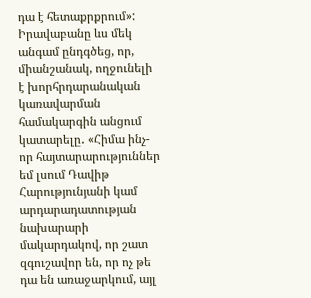դա է հետաքրքրում»:
Իրավաբանը ևս մեկ անգամ ընդգծեց, որ, միանշանակ, ողջունելի է խորհրդարանական կառավարման համակարգին անցում կատարելը․ «Հիմա ինչ-որ հայտարարություններ եմ լսում Դավիթ Հարությունյանի կամ արդարադատության նախարարի մակարդակով, որ շատ զգուշավոր են, որ ոչ թե դա են առաջարկում, այլ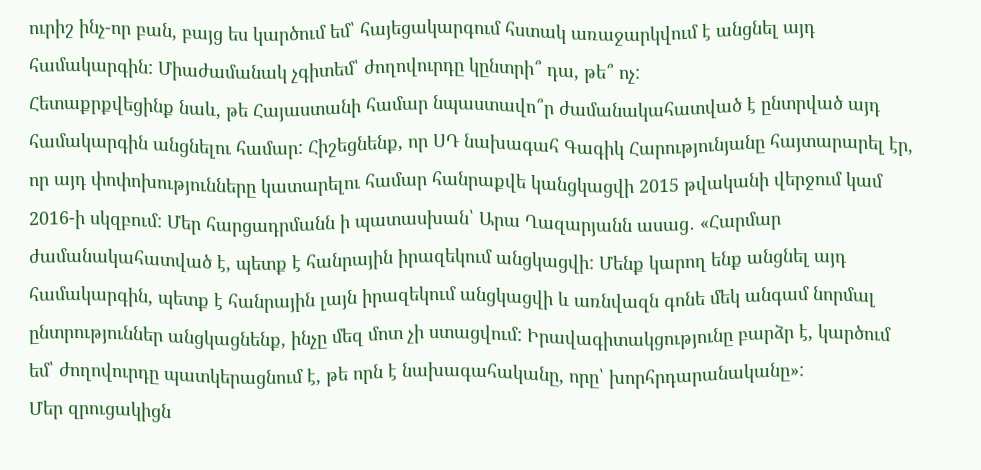ուրիշ ինչ-որ բան, բայց ես կարծում եմ՝ հայեցակարգում հստակ առաջարկվում է անցնել այդ համակարգին: Միաժամանակ չգիտեմ՝ ժողովուրդը կընտրի՞ դա, թե՞ ոչ:
Հետաքրքվեցինք նաև, թե Հայաստանի համար նպաստավո՞ր ժամանակահատված է ընտրված այդ համակարգին անցնելու համար: Հիշեցնենք, որ ՍԴ նախագահ Գագիկ Հարությունյանը հայտարարել էր, որ այդ փոփոխությունները կատարելու համար հանրաքվե կանցկացվի 2015 թվականի վերջում կամ 2016-ի սկզբում: Մեր հարցադրմանն ի պատասխան՝ Արա Ղազարյանն ասաց․ «Հարմար ժամանակահատված է, պետք է հանրային իրազեկում անցկացվի: Մենք կարող ենք անցնել այդ համակարգին, պետք է հանրային լայն իրազեկում անցկացվի և առնվազն գոնե մեկ անգամ նորմալ ընտրություններ անցկացնենք, ինչը մեզ մոտ չի ստացվում: Իրավագիտակցությունը բարձր է, կարծում եմ՝ ժողովուրդը պատկերացնում է, թե որն է նախագահականը, որը՝ խորհրդարանականը»:
Մեր զրուցակիցն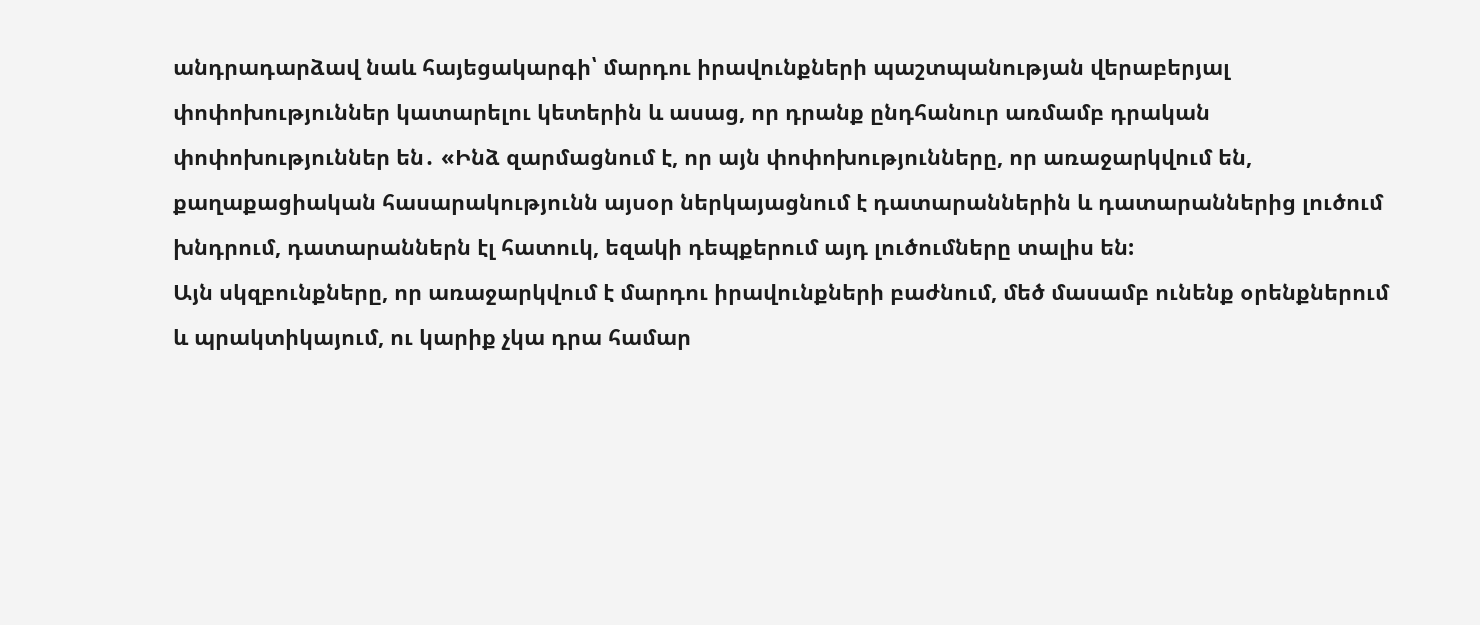անդրադարձավ նաև հայեցակարգի՝ մարդու իրավունքների պաշտպանության վերաբերյալ փոփոխություններ կատարելու կետերին և ասաց, որ դրանք ընդհանուր առմամբ դրական փոփոխություններ են․ «Ինձ զարմացնում է, որ այն փոփոխությունները, որ առաջարկվում են, քաղաքացիական հասարակությունն այսօր ներկայացնում է դատարաններին և դատարաններից լուծում խնդրում, դատարաններն էլ հատուկ, եզակի դեպքերում այդ լուծումները տալիս են:
Այն սկզբունքները, որ առաջարկվում է մարդու իրավունքների բաժնում, մեծ մասամբ ունենք օրենքներում և պրակտիկայում, ու կարիք չկա դրա համար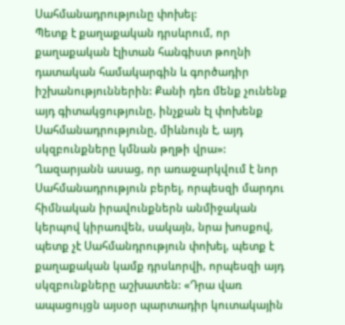Սահմանադրությունը փոխել:
Պետք է քաղաքական դրսևրում, որ քաղաքական էլիտան հանգիստ թողնի դատական համակարգին և գործադիր իշխանություններին: Քանի դեռ մենք չունենք այդ գիտակցությունը, ինչքան էլ փոխենք Սահմանադրությունը, միևնույն է, այդ սկզբունքները կմնան թղթի վրա»:
Ղազարյանն ասաց, որ առաջարկվում է նոր Սահմանադրություն բերել, որպեսզի մարդու հիմնական իրավունքներն անմիջական կերպով կիրառվեն, սակայն, նրա խոսքով, պետք չէ Սահմանդրություն փոխել, պետք է քաղաքական կամք դրսևորվի, որպեսզի այդ սկզբունքները աշխատեն: «Դրա վառ ապացույցն այսօր պարտադիր կուտակային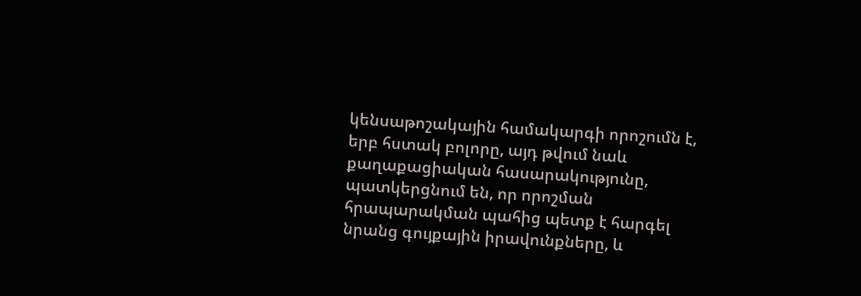կենսաթոշակային համակարգի որոշումն է, երբ հստակ բոլորը, այդ թվում նաև քաղաքացիական հասարակությունը, պատկերցնում են, որ որոշման հրապարակման պահից պետք է հարգել նրանց գույքային իրավունքները, և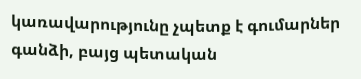կառավարությունը չպետք է գումարներ գանձի, բայց պետական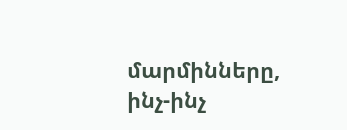մարմինները, ինչ-ինչ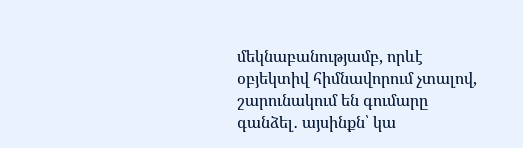մեկնաբանությամբ, որևէ օբյեկտիվ հիմնավորում չտալով, շարունակում են գումարը գանձել․ այսինքն՝ կա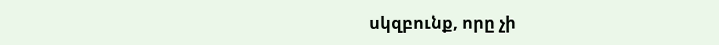սկզբունք, որը չի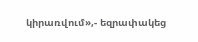կիրառվում»,- եզրափակեց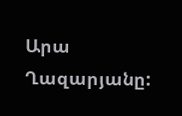Արա Ղազարյանը: